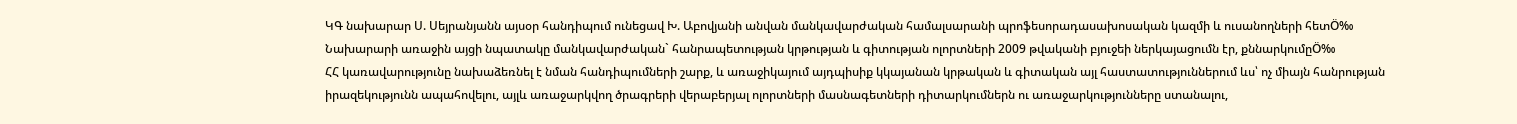ԿԳ նախարար Ս. Սեյրանյանն այսօր հանդիպում ունեցավ Խ. Աբովյանի անվան մանկավարժական համալսարանի պրոֆեսորադասախոսական կազմի և ուսանողների հետÖ‰ Նախարարի առաջին այցի նպատակը մանկավարժական` հանրապետության կրթության և գիտության ոլորտների 2009 թվականի բյուջեի ներկայացումն էր, քննարկումըÖ‰
ՀՀ կառավարությունը նախաձեռնել է նման հանդիպումների շարք, և առաջիկայում այդպիսիք կկայանան կրթական և գիտական այլ հաստատություններում ևս՝ ոչ միայն հանրության իրազեկությունն ապահովելու, այլև առաջարկվող ծրագրերի վերաբերյալ ոլորտների մասնագետների դիտարկումներն ու առաջարկությունները ստանալու,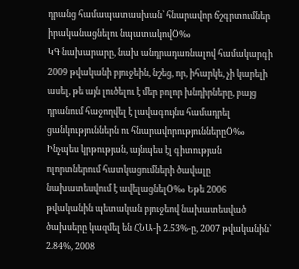դրանց համապատասխան՝ հնարավոր ճշգրտումներ իրականացնելու նպատակովÖ‰
ԿԳ նախարարը, նախ անդրադառնալով համակարգի 2009 թվականի բյուջեին, նշեց, որ, իհարկե, չի կարելի ասել, թե այն լուծելու է մեր բոլոր խնդիրները, բայց դրանում հաջողվել է լավագույնս համադրել ցանկություններն ու հնարավորություններըÖ‰ Ինչպես կրթության, այնպես էլ գիտության ոլորտներում հատկացումների ծավալը նախատեսվում է ավելացնելÖ‰ Եթե 2006 թվականին պետական բյուջեով նախատեսված ծախսերը կազմել են ՀՆԱ-ի 2.53%-ը, 2007 թվականին՝ 2.84%, 2008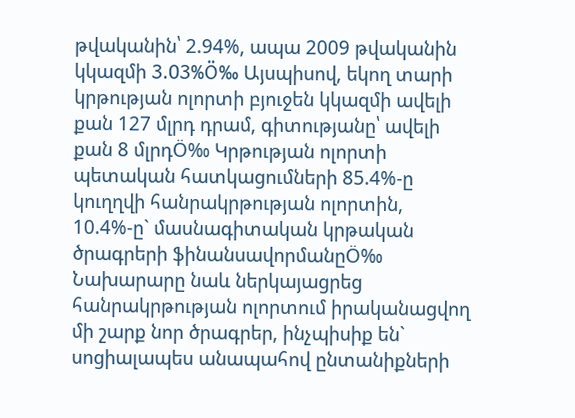թվականին՝ 2.94%, ապա 2009 թվականին կկազմի 3.03%Ö‰ Այսպիսով, եկող տարի կրթության ոլորտի բյուջեն կկազմի ավելի քան 127 մլրդ դրամ, գիտությանը՝ ավելի քան 8 մլրդÖ‰ Կրթության ոլորտի պետական հատկացումների 85.4%-ը կուղղվի հանրակրթության ոլորտին, 10.4%-ը` մասնագիտական կրթական ծրագրերի ֆինանսավորմանըÖ‰ Նախարարը նաև ներկայացրեց հանրակրթության ոլորտում իրականացվող մի շարք նոր ծրագրեր, ինչպիսիք են` սոցիալապես անապահով ընտանիքների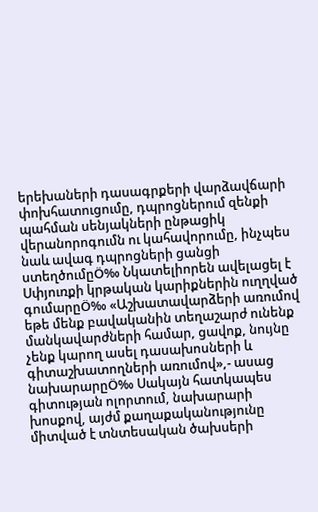երեխաների դասագրքերի վարձավճարի փոխհատուցումը, դպրոցներում զենքի պահման սենյակների ընթացիկ վերանորոգումն ու կահավորումը, ինչպես նաև ավագ դպրոցների ցանցի ստեղծումըÖ‰ Նկատելիորեն ավելացել է Սփյուռքի կրթական կարիքներին ուղղված գումարըÖ‰ «Աշխատավարձերի առումով եթե մենք բավականին տեղաշարժ ունենք մանկավարժների համար, ցավոք, նույնը չենք կարող ասել դասախոսների և գիտաշխատողների առումով»,- ասաց նախարարըÖ‰ Սակայն հատկապես գիտության ոլորտում, նախարարի խոսքով, այժմ քաղաքականությունը միտված է տնտեսական ծախսերի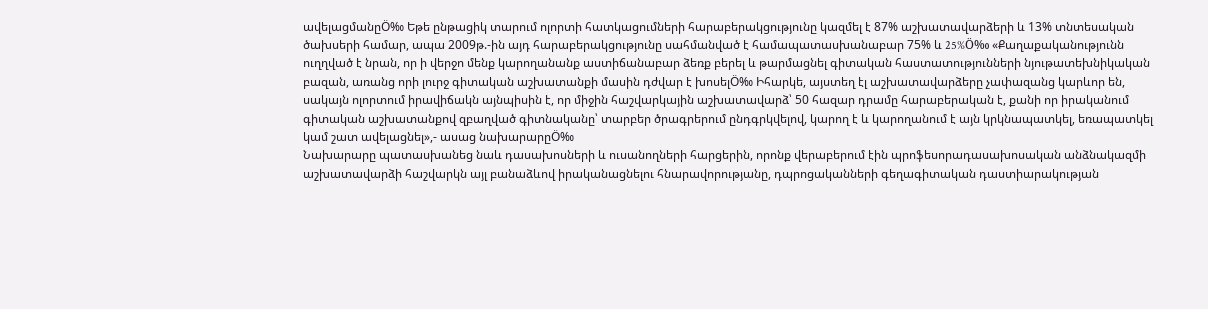ավելացմանըÖ‰ Եթե ընթացիկ տարում ոլորտի հատկացումների հարաբերակցությունը կազմել է 87% աշխատավարձերի և 13% տնտեսական ծախսերի համար, ապա 2009թ.-ին այդ հարաբերակցությունը սահմանված է համապատասխանաբար 75% և 25%Ö‰ «Քաղաքականությունն ուղղված է նրան, որ ի վերջո մենք կարողանանք աստիճանաբար ձեռք բերել և թարմացնել գիտական հաստատությունների նյութատեխնիկական բազան, առանց որի լուրջ գիտական աշխատանքի մասին դժվար է խոսելÖ‰ Իհարկե, այստեղ էլ աշխատավարձերը չափազանց կարևոր են, սակայն ոլորտում իրավիճակն այնպիսին է, որ միջին հաշվարկային աշխատավարձ՝ 50 հազար դրամը հարաբերական է, քանի որ իրականում գիտական աշխատանքով զբաղված գիտնականը՝ տարբեր ծրագրերում ընդգրկվելով, կարող է և կարողանում է այն կրկնապատկել, եռապատկել կամ շատ ավելացնել»,- ասաց նախարարըÖ‰
Նախարարը պատասխանեց նաև դասախոսների և ուսանողների հարցերին, որոնք վերաբերում էին պրոֆեսորադասախոսական անձնակազմի աշխատավարձի հաշվարկն այլ բանաձևով իրականացնելու հնարավորությանը, դպրոցականների գեղագիտական դաստիարակության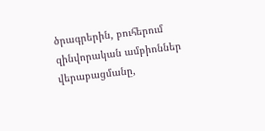ծրագրերին, բուհերում զինվորական ամբիոններ վերաբացմանը,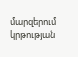մարզերում կրթության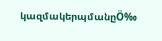կազմակերպմանըÖ‰